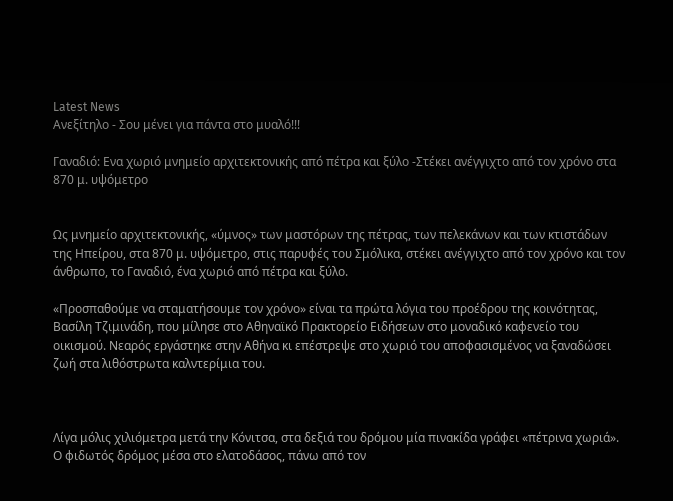Latest News
Ανεξίτηλο - Σου μένει για πάντα στο μυαλό!!!

Γαναδιό: Ενα χωριό μνημείο αρχιτεκτονικής από πέτρα και ξύλο -Στέκει ανέγγιχτο από τον χρόνο στα 870 μ. υψόμετρο


Ως μνημείο αρχιτεκτονικής, «ύμνος» των μαστόρων της πέτρας, των πελεκάνων και των κτιστάδων της Ηπείρου, στα 870 μ. υψόμετρο, στις παρυφές του Σμόλικα, στέκει ανέγγιχτο από τον χρόνο και τον άνθρωπο, το Γαναδιό, ένα χωριό από πέτρα και ξύλο.

«Προσπαθούμε να σταματήσουμε τον χρόνο» είναι τα πρώτα λόγια του προέδρου της κοινότητας, Βασίλη Τζιμινάδη, που μίλησε στο Αθηναϊκό Πρακτορείο Ειδήσεων στο μοναδικό καφενείο του οικισμού. Νεαρός εργάστηκε στην Αθήνα κι επέστρεψε στο χωριό του αποφασισμένος να ξαναδώσει ζωή στα λιθόστρωτα καλντερίμια του.



Λίγα μόλις χιλιόμετρα μετά την Κόνιτσα, στα δεξιά του δρόμου μία πινακίδα γράφει «πέτρινα χωριά». Ο φιδωτός δρόμος μέσα στο ελατοδάσος, πάνω από τον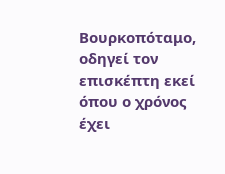Βουρκοπόταμο, οδηγεί τον επισκέπτη εκεί όπου ο χρόνος έχει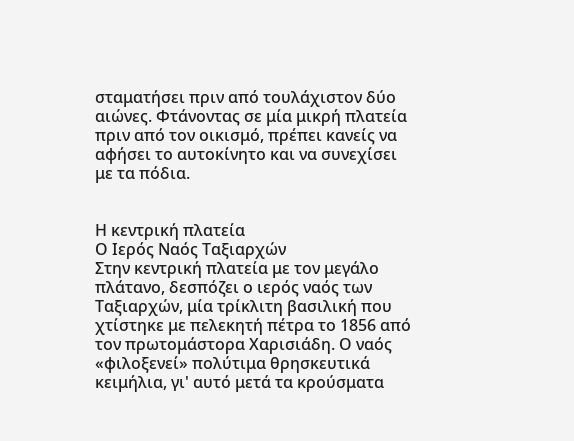σταματήσει πριν από τουλάχιστον δύο αιώνες. Φτάνοντας σε μία μικρή πλατεία πριν από τον οικισμό, πρέπει κανείς να αφήσει το αυτοκίνητο και να συνεχίσει με τα πόδια.


Η κεντρική πλατεία
Ο Ιερός Ναός Ταξιαρχών
Στην κεντρική πλατεία με τον μεγάλο πλάτανο, δεσπόζει ο ιερός ναός των Ταξιαρχών, μία τρίκλιτη βασιλική που χτίστηκε με πελεκητή πέτρα το 1856 από τον πρωτομάστορα Χαρισιάδη. Ο ναός «φιλοξενεί» πολύτιμα θρησκευτικά κειμήλια, γι' αυτό μετά τα κρούσματα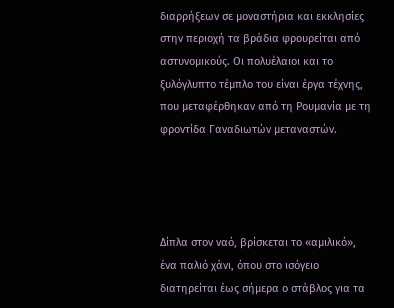διαρρήξεων σε μοναστήρια και εκκλησίες στην περιοχή τα βράδια φρουρείται από αστυνομικούς. Οι πολυέλαιοι και το ξυλόγλυπτο τέμπλο του είναι έργα τέχνης, που μεταφέρθηκαν από τη Ρουμανία με τη φροντίδα Γαναδιωτών μεταναστών.




Δίπλα στον ναό, βρίσκεται το «αμιλικό», ένα παλιό χάνι, όπου στο ισόγειο διατηρείται έως σήμερα ο στάβλος για τα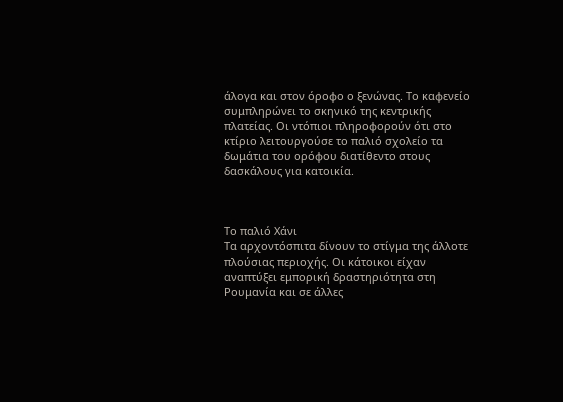άλογα και στον όροφο ο ξενώνας. Το καφενείο συμπληρώνει το σκηνικό της κεντρικής πλατείας. Οι ντόπιοι πληροφορούν ότι στο κτίριο λειτουργούσε το παλιό σχολείο τα δωμάτια του ορόφου διατίθεντο στους δασκάλους για κατοικία.



Το παλιό Χάνι
Τα αρχοντόσπιτα δίνουν το στίγμα της άλλοτε πλούσιας περιοχής. Οι κάτοικοι είχαν αναπτύξει εμπορική δραστηριότητα στη Ρουμανία και σε άλλες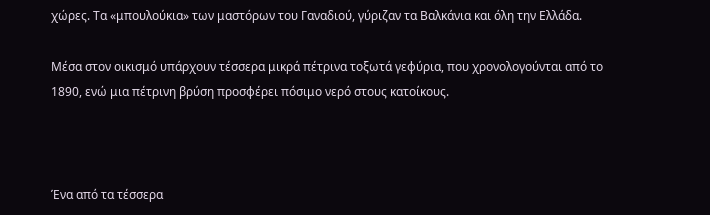χώρες. Τα «μπουλούκια» των μαστόρων του Γαναδιού, γύριζαν τα Βαλκάνια και όλη την Ελλάδα.

Μέσα στον οικισμό υπάρχουν τέσσερα μικρά πέτρινα τοξωτά γεφύρια, που χρονολογούνται από το 1890, ενώ μια πέτρινη βρύση προσφέρει πόσιμο νερό στους κατοίκους.



Ένα από τα τέσσερα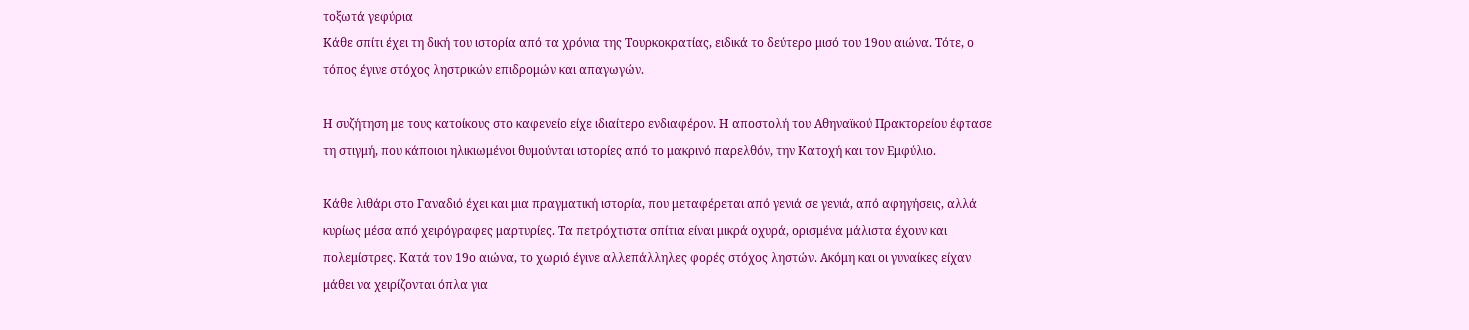τοξωτά γεφύρια
Κάθε σπίτι έχει τη δική του ιστορία από τα χρόνια της Τουρκοκρατίας, ειδικά το δεύτερο μισό του 19ου αιώνα. Τότε, ο τόπος έγινε στόχος ληστρικών επιδρομών και απαγωγών.

Η συζήτηση με τους κατοίκους στο καφενείο είχε ιδιαίτερο ενδιαφέρον. Η αποστολή του Αθηναϊκού Πρακτορείου έφτασε τη στιγμή, που κάποιοι ηλικιωμένοι θυμούνται ιστορίες από το μακρινό παρελθόν, την Κατοχή και τον Εμφύλιο.

Κάθε λιθάρι στο Γαναδιό έχει και μια πραγματική ιστορία, που μεταφέρεται από γενιά σε γενιά, από αφηγήσεις, αλλά κυρίως μέσα από χειρόγραφες μαρτυρίες. Τα πετρόχτιστα σπίτια είναι μικρά οχυρά, ορισμένα μάλιστα έχουν και πολεμίστρες. Κατά τον 19ο αιώνα, το χωριό έγινε αλλεπάλληλες φορές στόχος ληστών. Ακόμη και οι γυναίκες είχαν μάθει να χειρίζονται όπλα για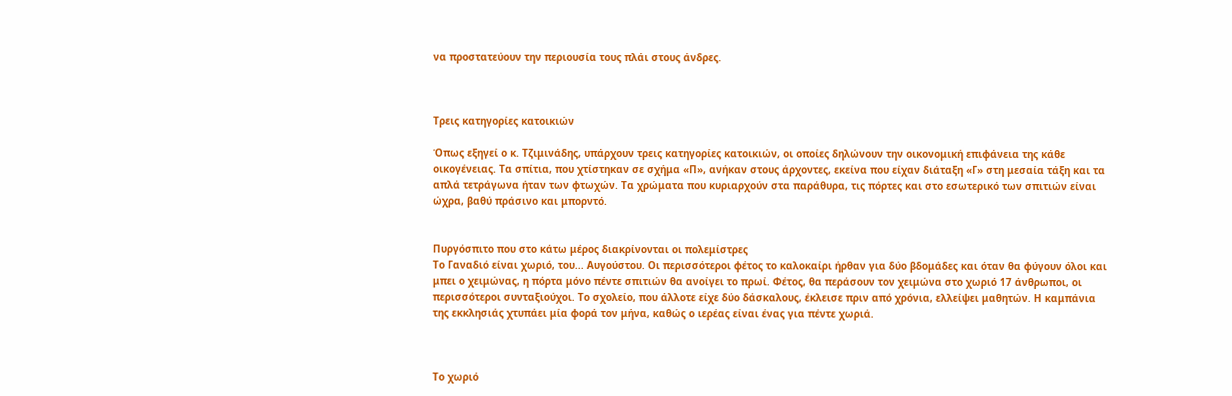να προστατεύουν την περιουσία τους πλάι στους άνδρες.



Τρεις κατηγορίες κατοικιών

Όπως εξηγεί ο κ. Τζιμινάδης, υπάρχουν τρεις κατηγορίες κατοικιών, οι οποίες δηλώνουν την οικονομική επιφάνεια της κάθε οικογένειας. Τα σπίτια, που χτίστηκαν σε σχήμα «Π», ανήκαν στους άρχοντες, εκείνα που είχαν διάταξη «Γ» στη μεσαία τάξη και τα απλά τετράγωνα ήταν των φτωχών. Τα χρώματα που κυριαρχούν στα παράθυρα, τις πόρτες και στο εσωτερικό των σπιτιών είναι ώχρα, βαθύ πράσινο και μπορντό.


Πυργόσπιτο που στο κάτω μέρος διακρίνονται οι πολεμίστρες
Το Γαναδιό είναι χωριό, του... Αυγούστου. Οι περισσότεροι φέτος το καλοκαίρι ήρθαν για δύο βδομάδες και όταν θα φύγουν όλοι και μπει ο χειμώνας, η πόρτα μόνο πέντε σπιτιών θα ανοίγει το πρωί. Φέτος, θα περάσουν τον χειμώνα στο χωριό 17 άνθρωποι, οι περισσότεροι συνταξιούχοι. Το σχολείο, που άλλοτε είχε δύο δάσκαλους, έκλεισε πριν από χρόνια, ελλείψει μαθητών. Η καμπάνια της εκκλησιάς χτυπάει μία φορά τον μήνα, καθώς ο ιερέας είναι ένας για πέντε χωριά.



Το χωριό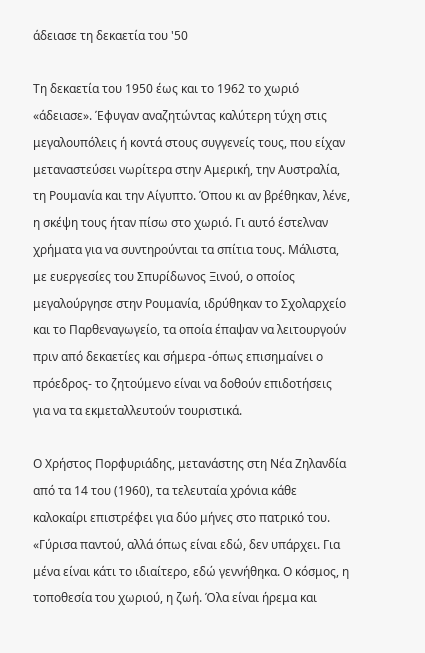άδειασε τη δεκαετία του '50

Τη δεκαετία του 1950 έως και το 1962 το χωριό «άδειασε». Έφυγαν αναζητώντας καλύτερη τύχη στις μεγαλουπόλεις ή κοντά στους συγγενείς τους, που είχαν μεταναστεύσει νωρίτερα στην Αμερική, την Αυστραλία, τη Ρουμανία και την Αίγυπτο. Όπου κι αν βρέθηκαν, λένε, η σκέψη τους ήταν πίσω στο χωριό. Γι αυτό έστελναν χρήματα για να συντηρούνται τα σπίτια τους. Μάλιστα, με ευεργεσίες του Σπυρίδωνος Ξινού, ο οποίος μεγαλούργησε στην Ρουμανία, ιδρύθηκαν το Σχολαρχείο και το Παρθεναγωγείο, τα οποία έπαψαν να λειτουργούν πριν από δεκαετίες και σήμερα -όπως επισημαίνει ο πρόεδρος- το ζητούμενο είναι να δοθούν επιδοτήσεις για να τα εκμεταλλευτούν τουριστικά.

Ο Χρήστος Πορφυριάδης, μετανάστης στη Νέα Ζηλανδία από τα 14 του (1960), τα τελευταία χρόνια κάθε καλοκαίρι επιστρέφει για δύο μήνες στο πατρικό του. «Γύρισα παντού, αλλά όπως είναι εδώ, δεν υπάρχει. Για μένα είναι κάτι το ιδιαίτερο, εδώ γεννήθηκα. Ο κόσμος, η τοποθεσία του χωριού, η ζωή. Όλα είναι ήρεμα και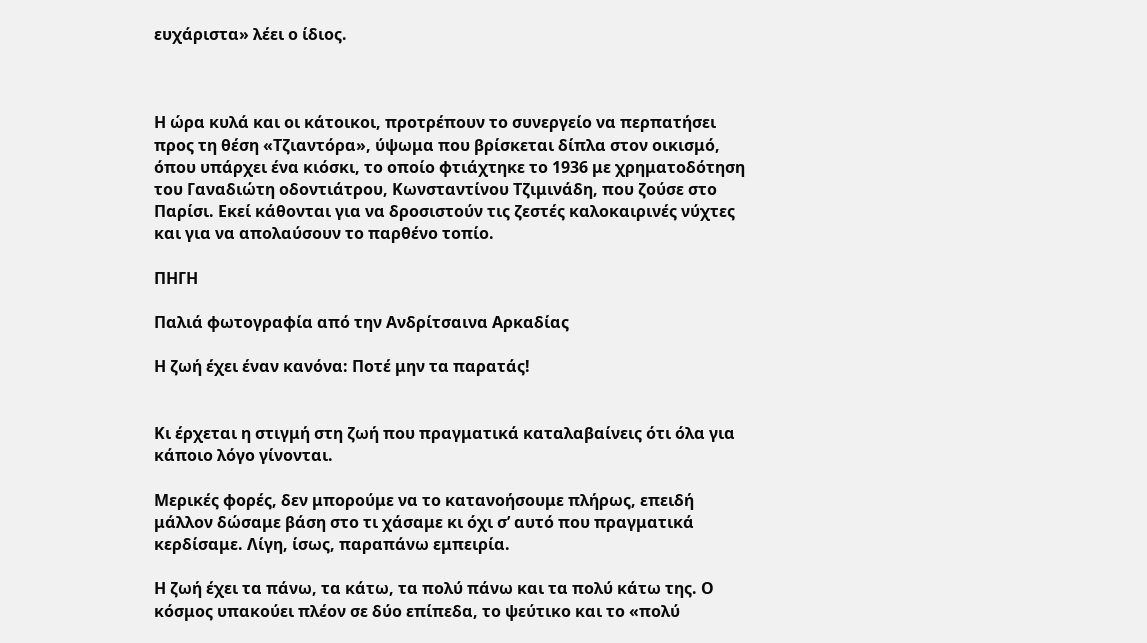ευχάριστα» λέει ο ίδιος.



Η ώρα κυλά και οι κάτοικοι, προτρέπουν το συνεργείο να περπατήσει προς τη θέση «Τζιαντόρα», ύψωμα που βρίσκεται δίπλα στον οικισμό, όπου υπάρχει ένα κιόσκι, το οποίο φτιάχτηκε το 1936 με χρηματοδότηση του Γαναδιώτη οδοντιάτρου, Κωνσταντίνου Τζιμινάδη, που ζούσε στο Παρίσι. Εκεί κάθονται για να δροσιστούν τις ζεστές καλοκαιρινές νύχτες και για να απολαύσουν το παρθένο τοπίο.

ΠΗΓΗ

Παλιά φωτογραφία από την Ανδρίτσαινα Αρκαδίας

Η ζωή έχει έναν κανόνα: Ποτέ μην τα παρατάς!


Κι έρχεται η στιγμή στη ζωή που πραγματικά καταλαβαίνεις ότι όλα για κάποιο λόγο γίνονται.

Μερικές φορές, δεν μπορούμε να το κατανοήσουμε πλήρως, επειδή μάλλον δώσαμε βάση στο τι χάσαμε κι όχι σ’ αυτό που πραγματικά κερδίσαμε. Λίγη, ίσως, παραπάνω εμπειρία.

Η ζωή έχει τα πάνω, τα κάτω, τα πολύ πάνω και τα πολύ κάτω της. Ο κόσμος υπακούει πλέον σε δύο επίπεδα, το ψεύτικο και το «πολύ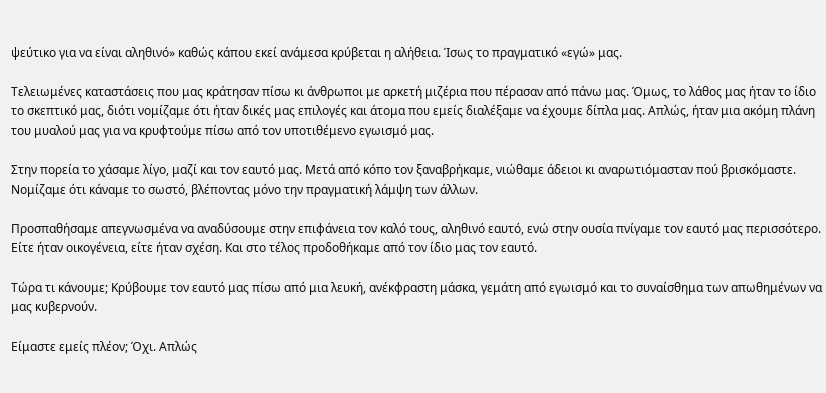ψεύτικο για να είναι αληθινό» καθώς κάπου εκεί ανάμεσα κρύβεται η αλήθεια. Ίσως το πραγματικό «εγώ» μας.

Τελειωμένες καταστάσεις που μας κράτησαν πίσω κι άνθρωποι με αρκετή μιζέρια που πέρασαν από πάνω μας. Όμως, το λάθος μας ήταν το ίδιο το σκεπτικό μας, διότι νομίζαμε ότι ήταν δικές μας επιλογές και άτομα που εμείς διαλέξαμε να έχουμε δίπλα μας. Απλώς, ήταν μια ακόμη πλάνη του μυαλού μας για να κρυφτούμε πίσω από τον υποτιθέμενο εγωισμό μας.

Στην πορεία το χάσαμε λίγο, μαζί και τον εαυτό μας. Μετά από κόπο τον ξαναβρήκαμε, νιώθαμε άδειοι κι αναρωτιόμασταν πού βρισκόμαστε. Νομίζαμε ότι κάναμε το σωστό, βλέποντας μόνο την πραγματική λάμψη των άλλων.

Προσπαθήσαμε απεγνωσμένα να αναδύσουμε στην επιφάνεια τον καλό τους, αληθινό εαυτό, ενώ στην ουσία πνίγαμε τον εαυτό μας περισσότερο. Είτε ήταν οικογένεια, είτε ήταν σχέση. Και στο τέλος προδοθήκαμε από τον ίδιο μας τον εαυτό.

Τώρα τι κάνουμε; Κρύβουμε τον εαυτό μας πίσω από μια λευκή, ανέκφραστη μάσκα, γεμάτη από εγωισμό και το συναίσθημα των απωθημένων να μας κυβερνούν.

Είμαστε εμείς πλέον; Όχι. Απλώς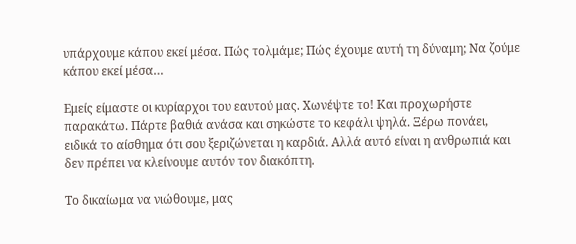υπάρχουμε κάπου εκεί μέσα. Πώς τολμάμε; Πώς έχουμε αυτή τη δύναμη; Να ζούμε κάπου εκεί μέσα…

Εμείς είμαστε οι κυρίαρχοι του εαυτού μας. Χωνέψτε το! Και προχωρήστε παρακάτω. Πάρτε βαθιά ανάσα και σηκώστε το κεφάλι ψηλά. Ξέρω πονάει, ειδικά το αίσθημα ότι σου ξεριζώνεται η καρδιά. Αλλά αυτό είναι η ανθρωπιά και δεν πρέπει να κλείνουμε αυτόν τον διακόπτη.

Το δικαίωμα να νιώθουμε, μας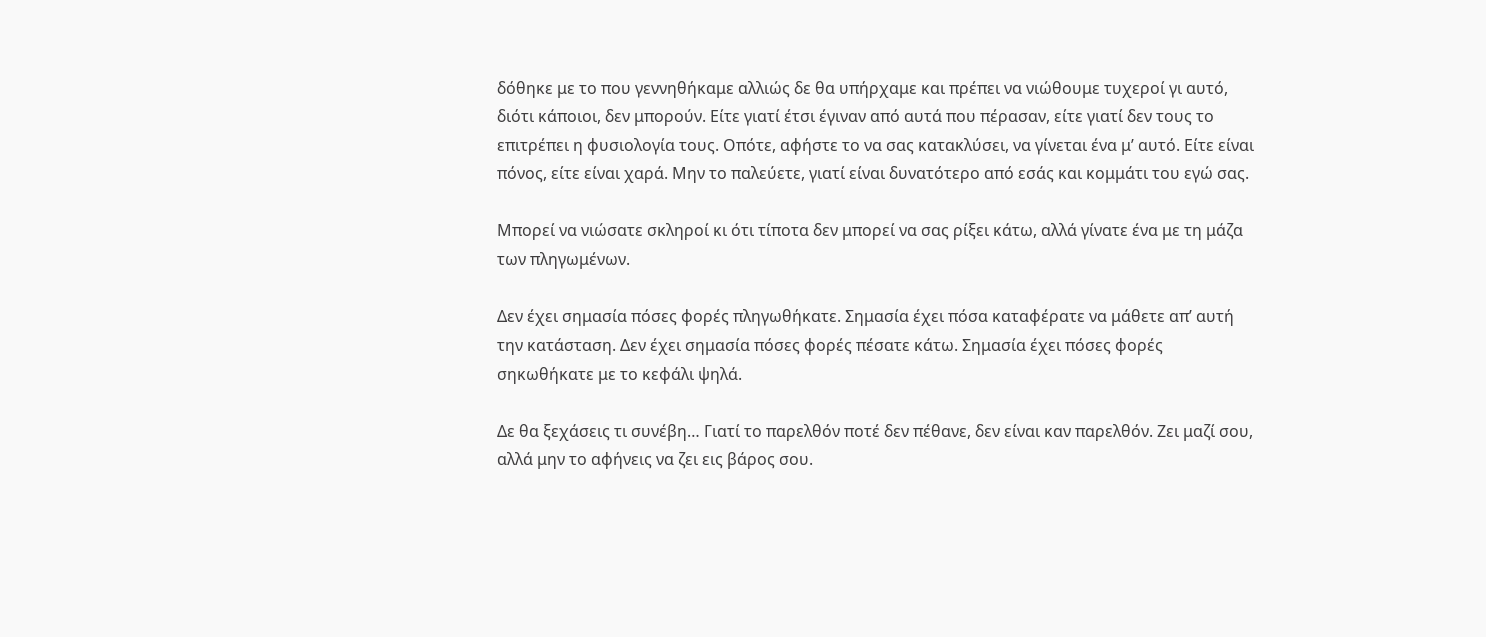δόθηκε με το που γεννηθήκαμε αλλιώς δε θα υπήρχαμε και πρέπει να νιώθουμε τυχεροί γι αυτό, διότι κάποιοι, δεν μπορούν. Είτε γιατί έτσι έγιναν από αυτά που πέρασαν, είτε γιατί δεν τους το επιτρέπει η φυσιολογία τους. Οπότε, αφήστε το να σας κατακλύσει, να γίνεται ένα μ’ αυτό. Είτε είναι πόνος, είτε είναι χαρά. Μην το παλεύετε, γιατί είναι δυνατότερο από εσάς και κομμάτι του εγώ σας.

Μπορεί να νιώσατε σκληροί κι ότι τίποτα δεν μπορεί να σας ρίξει κάτω, αλλά γίνατε ένα με τη μάζα των πληγωμένων.

Δεν έχει σημασία πόσες φορές πληγωθήκατε. Σημασία έχει πόσα καταφέρατε να μάθετε απ’ αυτή την κατάσταση. Δεν έχει σημασία πόσες φορές πέσατε κάτω. Σημασία έχει πόσες φορές σηκωθήκατε με το κεφάλι ψηλά.

Δε θα ξεχάσεις τι συνέβη… Γιατί το παρελθόν ποτέ δεν πέθανε, δεν είναι καν παρελθόν. Ζει μαζί σου, αλλά μην το αφήνεις να ζει εις βάρος σου.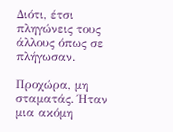Διότι, έτσι πληγώνεις τους άλλους όπως σε πλήγωσαν.

Προχώρα, μη σταματάς. Ήταν μια ακόμη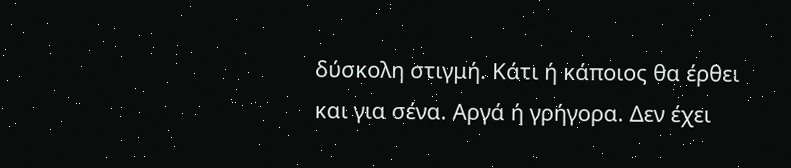δύσκολη στιγμή. Κάτι ή κάποιος θα έρθει και για σένα. Αργά ή γρήγορα. Δεν έχει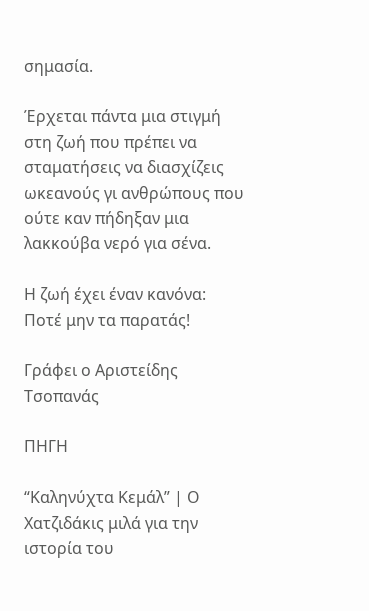σημασία.

Έρχεται πάντα μια στιγμή στη ζωή που πρέπει να σταματήσεις να διασχίζεις ωκεανούς γι ανθρώπους που ούτε καν πήδηξαν μια λακκούβα νερό για σένα.

Η ζωή έχει έναν κανόνα: Ποτέ μην τα παρατάς!

Γράφει ο Αριστείδης Τσοπανάς

ΠΗΓΗ

“Καληνύχτα Κεμάλ” | Ο Χατζιδάκις μιλά για την ιστορία του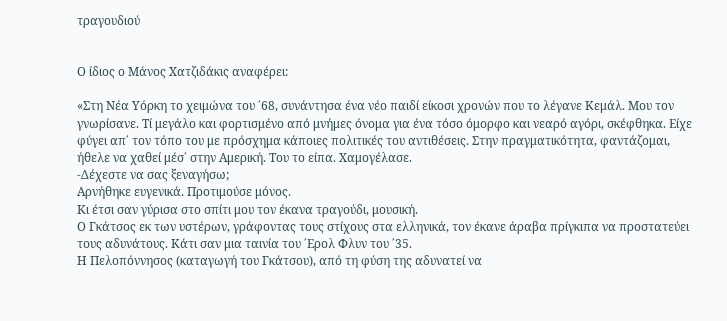τραγουδιού


Ο ίδιος ο Μάνος Χατζιδάκις αναφέρει:

«Στη Νέα Υόρκη το χειμώνα του ΄68, συνάντησα ένα νέο παιδί είκοσι χρονών που το λέγανε Κεμάλ. Μου τον γνωρίσανε. Τί μεγάλο και φορτισμένο από μνήμες όνομα για ένα τόσο όμορφο και νεαρό αγόρι, σκέφθηκα. Είχε φύγει απ΄ τον τόπο του με πρόσχημα κάποιες πολιτικές του αντιθέσεις. Στην πραγματικότητα, φαντάζομαι, ήθελε να χαθεί μέσ΄ στην Αμερική. Του το είπα. Χαμογέλασε.
-Δέχεστε να σας ξεναγήσω;
Αρνήθηκε ευγενικά. Προτιμούσε μόνος.
Κι έτσι σαν γύρισα στο σπίτι μου τον έκανα τραγούδι, μουσική.
Ο Γκάτσος εκ των υστέρων, γράφοντας τους στίχους στα ελληνικά, τον έκανε άραβα πρίγκιπα να προστατεύει τους αδυνάτους. Κάτι σαν μια ταινία του ΄Ερολ Φλυν του ΄35.
Η Πελοπόννησος (καταγωγή του Γκάτσου), από τη φύση της αδυνατεί να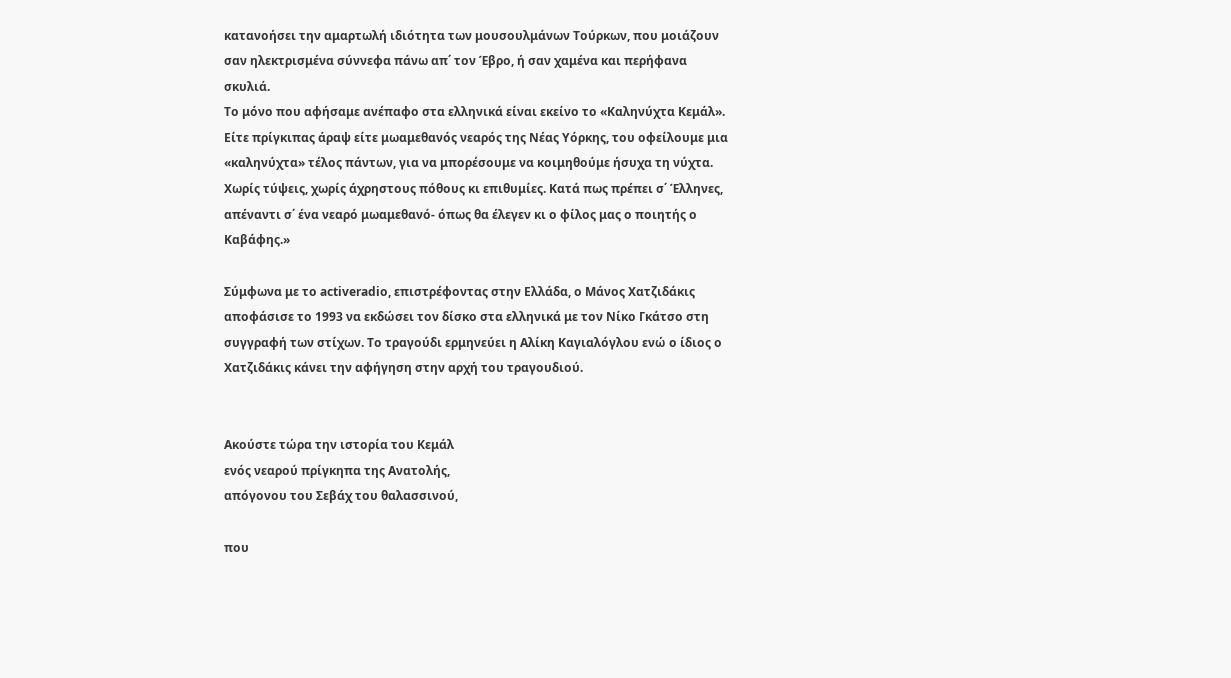κατανοήσει την αμαρτωλή ιδιότητα των μουσουλμάνων Τούρκων, που μοιάζουν σαν ηλεκτρισμένα σύννεφα πάνω απ΄ τον Έβρο, ή σαν χαμένα και περήφανα σκυλιά.
Το μόνο που αφήσαμε ανέπαφο στα ελληνικά είναι εκείνο το «Καληνύχτα Κεμάλ». Είτε πρίγκιπας άραψ είτε μωαμεθανός νεαρός της Νέας Υόρκης, του οφείλουμε μια «καληνύχτα» τέλος πάντων, για να μπορέσουμε να κοιμηθούμε ήσυχα τη νύχτα. Χωρίς τύψεις, χωρίς άχρηστους πόθους κι επιθυμίες. Κατά πως πρέπει σ΄ Έλληνες, απέναντι σ΄ ένα νεαρό μωαμεθανό- όπως θα έλεγεν κι ο φίλος μας ο ποιητής ο Καβάφης.»

Σύμφωνα με το activeradio, επιστρέφοντας στην Ελλάδα, ο Μάνος Χατζιδάκις αποφάσισε το 1993 να εκδώσει τον δίσκο στα ελληνικά με τον Νίκο Γκάτσο στη συγγραφή των στίχων. Το τραγούδι ερμηνεύει η Αλίκη Καγιαλόγλου ενώ ο ίδιος ο Χατζιδάκις κάνει την αφήγηση στην αρχή του τραγουδιού.


Ακούστε τώρα την ιστορία του Κεμάλ
ενός νεαρού πρίγκηπα της Ανατολής,
απόγονου του Σεβάχ του θαλασσινού,

που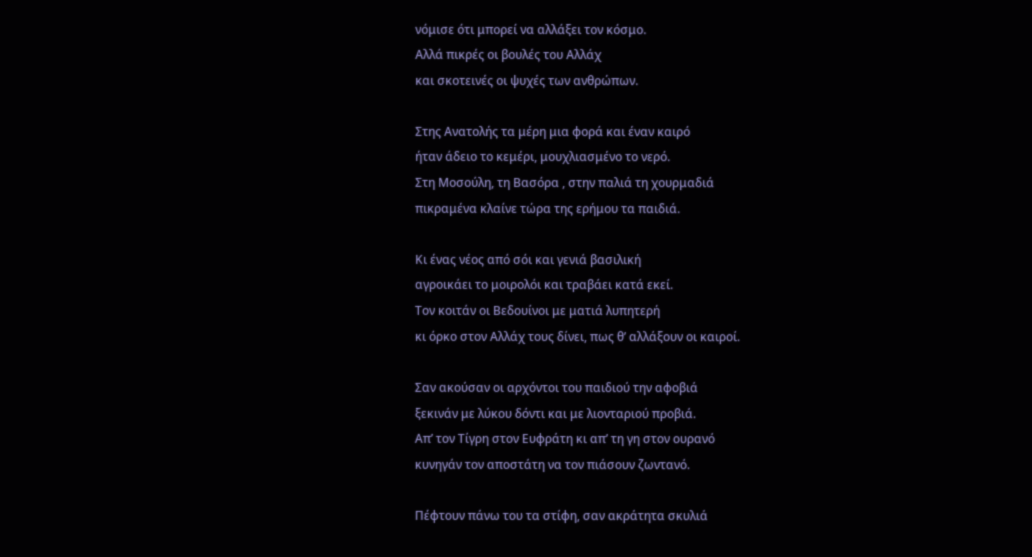νόμισε ότι μπορεί να αλλάξει τον κόσμο.
Αλλά πικρές οι βουλές του Αλλάχ
και σκοτεινές οι ψυχές των ανθρώπων.

Στης Ανατολής τα μέρη μια φορά και έναν καιρό
ήταν άδειο το κεμέρι, μουχλιασμένο το νερό.
Στη Μοσούλη, τη Βασόρα , στην παλιά τη χουρμαδιά
πικραμένα κλαίνε τώρα της ερήμου τα παιδιά.

Κι ένας νέος από σόι και γενιά βασιλική
αγροικάει το μοιρολόι και τραβάει κατά εκεί.
Τον κοιτάν οι Βεδουίνοι με ματιά λυπητερή
κι όρκο στον Αλλάχ τους δίνει, πως θ’ αλλάξουν οι καιροί.

Σαν ακούσαν οι αρχόντοι του παιδιού την αφοβιά
ξεκινάν με λύκου δόντι και με λιονταριού προβιά.
Απ’ τον Τίγρη στον Ευφράτη κι απ’ τη γη στον ουρανό
κυνηγάν τον αποστάτη να τον πιάσουν ζωντανό.

Πέφτουν πάνω του τα στίφη, σαν ακράτητα σκυλιά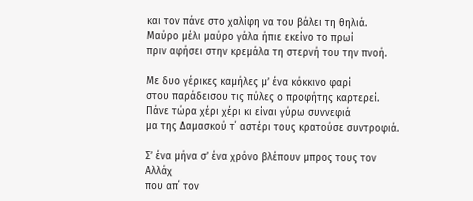και τον πάνε στο χαλίφη να του βάλει τη θηλιά.
Μαύρο μέλι μαύρο γάλα ήπιε εκείνο το πρωί
πριν αφήσει στην κρεμάλα τη στερνή του την πνοή.

Με δυο γέρικες καμήλες μ’ ένα κόκκινο φαρί
στου παράδεισου τις πύλες ο προφήτης καρτερεί.
Πάνε τώρα χέρι χέρι κι είναι γύρω συννεφιά
μα της Δαμασκού τ΄ αστέρι τους κρατούσε συντροφιά.

Σ’ ένα μήνα σ’ ένα χρόνο βλέπουν μπρος τους τον Αλλάχ
που απ΄ τον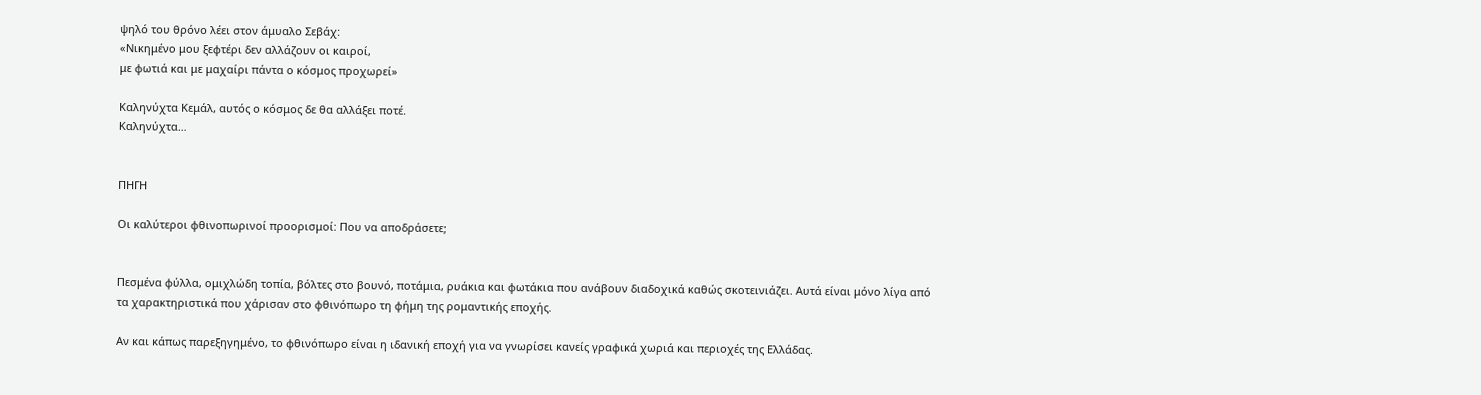ψηλό του θρόνο λέει στον άμυαλο Σεβάχ:
«Νικημένο μου ξεφτέρι δεν αλλάζουν οι καιροί,
με φωτιά και με μαχαίρι πάντα ο κόσμος προχωρεί»

Καληνύχτα Κεμάλ, αυτός ο κόσμος δε θα αλλάξει ποτέ.
Καληνύχτα…


ΠΗΓΗ

Οι καλύτεροι φθινοπωρινοί προορισμοί: Που να αποδράσετε;


Πεσμένα φύλλα, ομιχλώδη τοπία, βόλτες στο βουνό, ποτάμια, ρυάκια και φωτάκια που ανάβουν διαδοχικά καθώς σκοτεινιάζει. Αυτά είναι μόνο λίγα από τα χαρακτηριστικά που χάρισαν στο φθινόπωρο τη φήμη της ρομαντικής εποχής.

Αν και κάπως παρεξηγημένο, το φθινόπωρο είναι η ιδανική εποχή για να γνωρίσει κανείς γραφικά χωριά και περιοχές της Ελλάδας.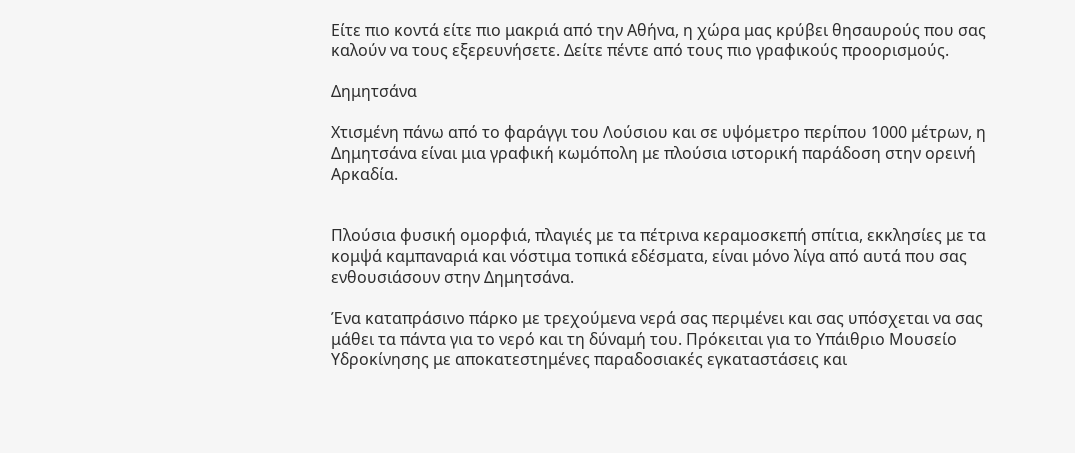Είτε πιο κοντά είτε πιο μακριά από την Αθήνα, η χώρα μας κρύβει θησαυρούς που σας καλούν να τους εξερευνήσετε. Δείτε πέντε από τους πιο γραφικούς προορισμούς.

Δημητσάνα

Χτισμένη πάνω από το φαράγγι του Λούσιου και σε υψόμετρο περίπου 1000 μέτρων, η Δημητσάνα είναι μια γραφική κωμόπολη με πλούσια ιστορική παράδοση στην ορεινή Αρκαδία.


Πλούσια φυσική ομορφιά, πλαγιές με τα πέτρινα κεραμοσκεπή σπίτια, εκκλησίες με τα κομψά καμπαναριά και νόστιμα τοπικά εδέσματα, είναι μόνο λίγα από αυτά που σας ενθουσιάσουν στην Δημητσάνα.

Ένα καταπράσινο πάρκο με τρεχούμενα νερά σας περιμένει και σας υπόσχεται να σας μάθει τα πάντα για το νερό και τη δύναμή του. Πρόκειται για το Υπάιθριο Μουσείο Υδροκίνησης με αποκατεστημένες παραδοσιακές εγκαταστάσεις και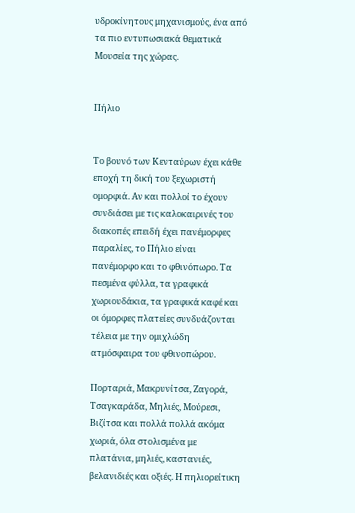υδροκίνητους μηχανισμούς, ένα από τα πιο εντυπωσιακά θεματικά Μουσεία της χώρας.


Πήλιο


Το βουνό των Κενταύρων έχει κάθε εποχή τη δική του ξεχωριστή ομορφιά. Αν και πολλοί το έχουν συνδιάσει με τις καλοκαιρινές του διακοπές επειδή έχει πανέμορφες παραλίες, το Πήλιο είναι πανέμορφο και το φθινόπωρο. Τα πεσμένα φύλλα, τα γραφικά χωριουδάκια, τα γραφικά καφέ και οι όμορφες πλατείες συνδυάζονται τέλεια με την ομιχλώδη ατμόσφαιρα του φθινοπώρου.

Πορταριά, Μακρυνίτσα, Ζαγορά, Τσαγκαράδα, Μηλιές, Μούρεσι, Βιζίτσα και πολλά πολλά ακόμα χωριά, όλα στολισμένα με πλατάνια, μηλιές, καστανιές, βελανιδιές και οξιές. Η πηλιορείτικη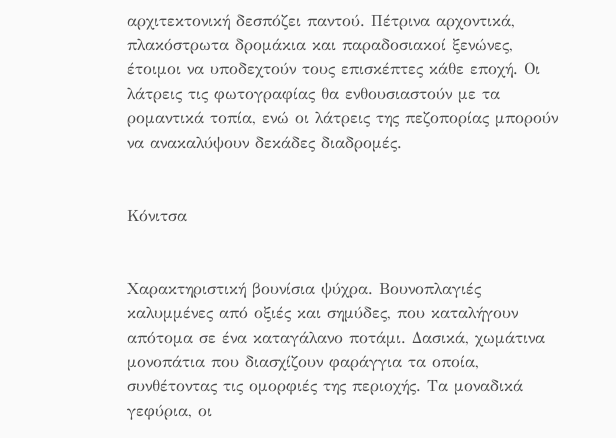αρχιτεκτονική δεσπόζει παντού. Πέτρινα αρχοντικά, πλακόστρωτα δρομάκια και παραδοσιακοί ξενώνες, έτοιμοι να υποδεχτούν τους επισκέπτες κάθε εποχή. Οι λάτρεις τις φωτογραφίας θα ενθουσιαστούν με τα ρομαντικά τοπία, ενώ οι λάτρεις της πεζοπορίας μπορούν να ανακαλύψουν δεκάδες διαδρομές.


Κόνιτσα


Χαρακτηριστική βουνίσια ψύχρα. Βουνοπλαγιές καλυμμένες από οξιές και σημύδες, που καταλήγουν απότομα σε ένα καταγάλανο ποτάμι. Δασικά, χωμάτινα μονοπάτια που διασχίζουν φαράγγια τα οποία, συνθέτοντας τις ομορφιές της περιοχής. Τα μοναδικά γεφύρια, οι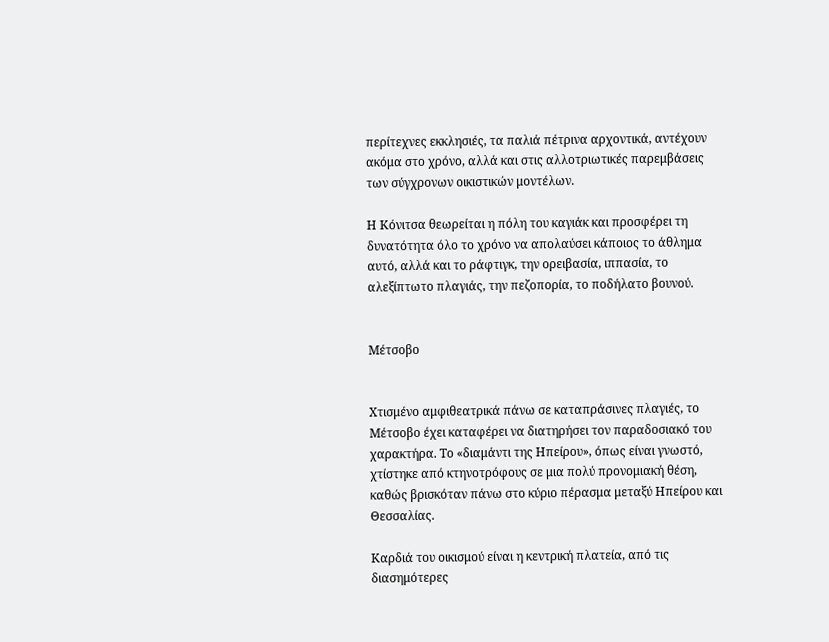περίτεχνες εκκλησιές, τα παλιά πέτρινα αρχοντικά, αντέχουν ακόμα στο χρόνο, αλλά και στις αλλοτριωτικές παρεμβάσεις των σύγχρονων οικιστικών μοντέλων.

Η Κόνιτσα θεωρείται η πόλη του καγιάκ και προσφέρει τη δυνατότητα όλο το χρόνο να απολαύσει κάποιος το άθλημα αυτό, αλλά και το ράφτιγκ, την ορειβασία, ιππασία, το αλεξίπτωτο πλαγιάς, την πεζοπορία, το ποδήλατο βουνού.


Μέτσοβο


Χτισμένο αμφιθεατρικά πάνω σε καταπράσινες πλαγιές, το Μέτσοβο έχει καταφέρει να διατηρήσει τον παραδοσιακό του χαρακτήρα. Το «διαμάντι της Ηπείρου», όπως είναι γνωστό, χτίστηκε από κτηνοτρόφους σε μια πολύ προνομιακή θέση, καθώς βρισκόταν πάνω στο κύριο πέρασμα μεταξύ Ηπείρου και Θεσσαλίας.

Καρδιά του οικισμού είναι η κεντρική πλατεία, από τις διασημότερες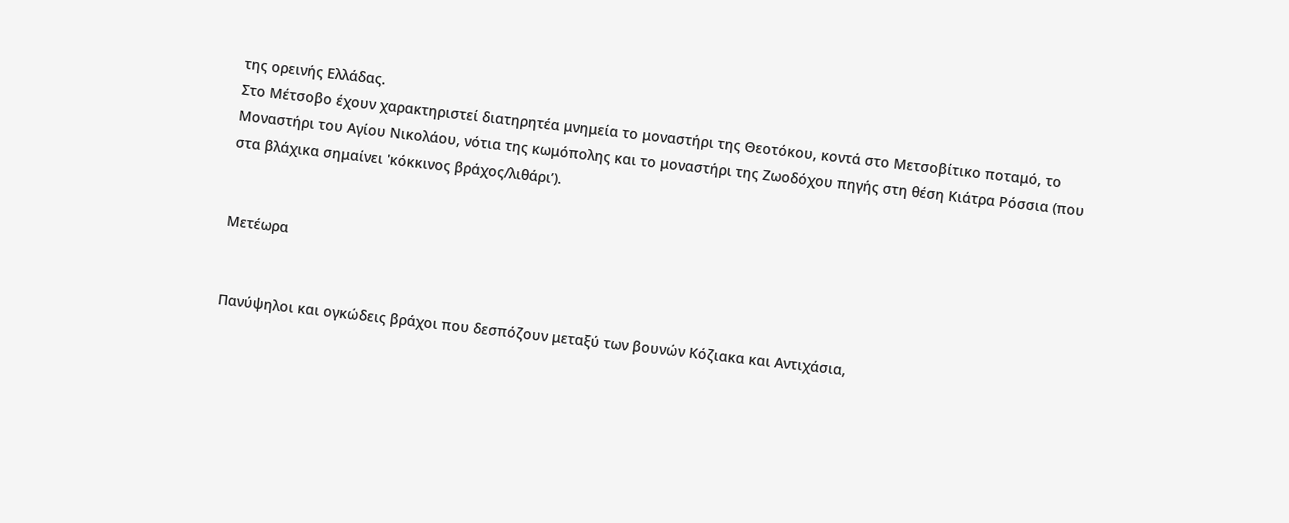της ορεινής Ελλάδας.
Στο Μέτσοβο έχουν χαρακτηριστεί διατηρητέα μνημεία το μοναστήρι της Θεοτόκου, κοντά στο Μετσοβίτικο ποταμό, το Μοναστήρι του Αγίου Νικολάου, νότια της κωμόπολης και το μοναστήρι της Ζωοδόχου πηγής στη θέση Κιάτρα Ρόσσια (που στα βλάχικα σημαίνει 'κόκκινος βράχος/λιθάρι’).


Μετέωρα


Πανύψηλοι και ογκώδεις βράχοι που δεσπόζουν μεταξύ των βουνών Κόζιακα και Αντιχάσια,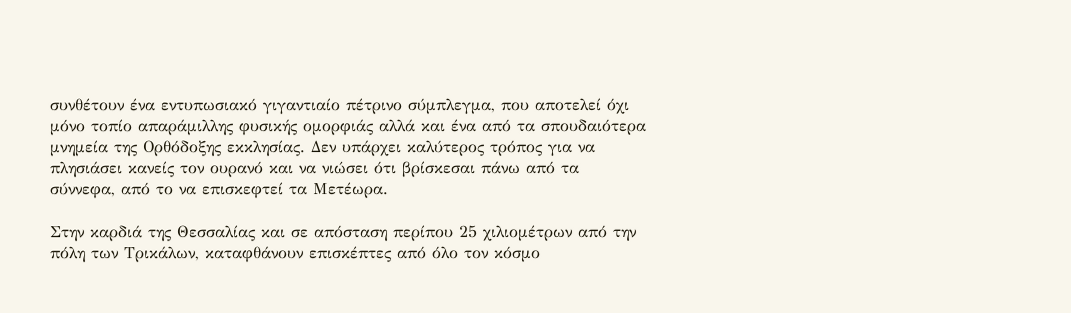συνθέτουν ένα εντυπωσιακό γιγαντιαίο πέτρινο σύμπλεγμα, που αποτελεί όχι μόνο τοπίο απαράμιλλης φυσικής ομορφιάς αλλά και ένα από τα σπουδαιότερα μνημεία της Ορθόδοξης εκκλησίας. Δεν υπάρχει καλύτερος τρόπος για να πλησιάσει κανείς τον ουρανό και να νιώσει ότι βρίσκεσαι πάνω από τα σύννεφα, από το να επισκεφτεί τα Μετέωρα.

Στην καρδιά της Θεσσαλίας και σε απόσταση περίπου 25 χιλιομέτρων από την πόλη των Τρικάλων, καταφθάνουν επισκέπτες από όλο τον κόσμο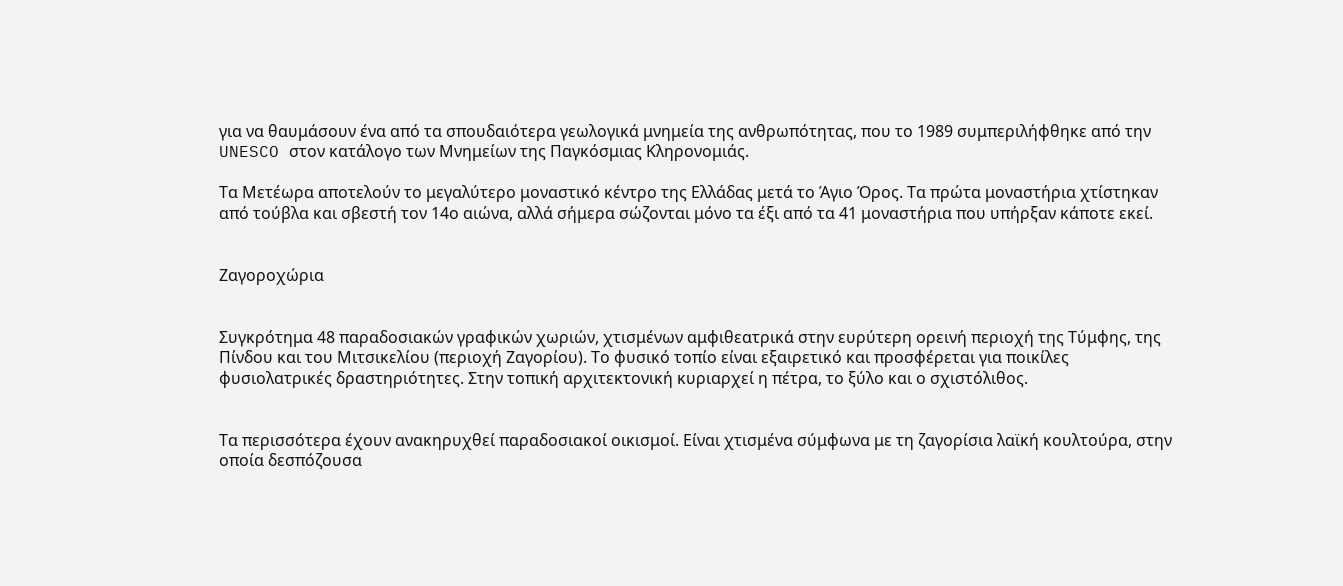για να θαυμάσουν ένα από τα σπουδαιότερα γεωλογικά μνημεία της ανθρωπότητας, που το 1989 συμπεριλήφθηκε από την UNESCO στον κατάλογο των Μνημείων της Παγκόσμιας Κληρονομιάς.

Τα Μετέωρα αποτελούν το μεγαλύτερο μοναστικό κέντρο της Ελλάδας μετά το Άγιο Όρος. Τα πρώτα μοναστήρια χτίστηκαν από τούβλα και σβεστή τον 14ο αιώνα, αλλά σήμερα σώζονται μόνο τα έξι από τα 41 μοναστήρια που υπήρξαν κάποτε εκεί.


Ζαγοροχώρια


Συγκρότημα 48 παραδοσιακών γραφικών χωριών, χτισμένων αμφιθεατρικά στην ευρύτερη ορεινή περιοχή της Τύμφης, της Πίνδου και του Μιτσικελίου (περιοχή Ζαγορίου). Το φυσικό τοπίο είναι εξαιρετικό και προσφέρεται για ποικίλες φυσιολατρικές δραστηριότητες. Στην τοπική αρχιτεκτονική κυριαρχεί η πέτρα, το ξύλο και ο σχιστόλιθος.


Τα περισσότερα έχουν ανακηρυχθεί παραδοσιακοί οικισμοί. Είναι χτισμένα σύμφωνα με τη ζαγορίσια λαϊκή κουλτούρα, στην οποία δεσπόζουσα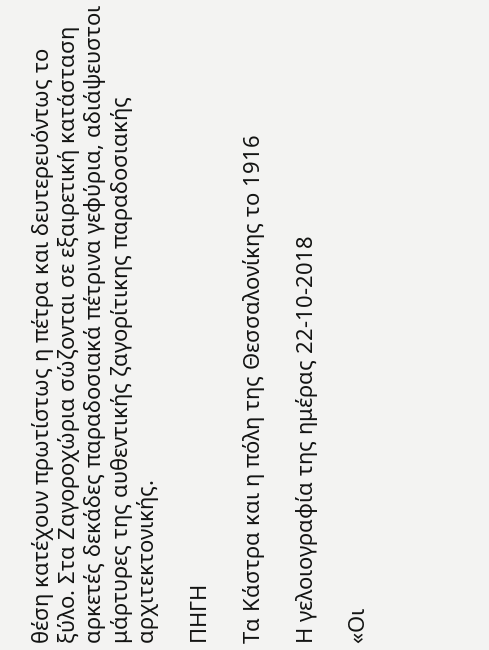θέση κατέχουν πρωτίστως η πέτρα και δευτερευόντως το ξύλο. Στα Ζαγοροχώρια σώζονται σε εξαιρετική κατάσταση αρκετές δεκάδες παραδοσιακά πέτρινα γεφύρια, αδιάψευστοι μάρτυρες της αυθεντικής ζαγορίτικης παραδοσιακής αρχιτεκτονικής.

ΠΗΓΗ

Τα Κάστρα και η πόλη της Θεσσαλονίκης το 1916

Η γελοιογραφία της ημέρας 22-10-2018

«Οι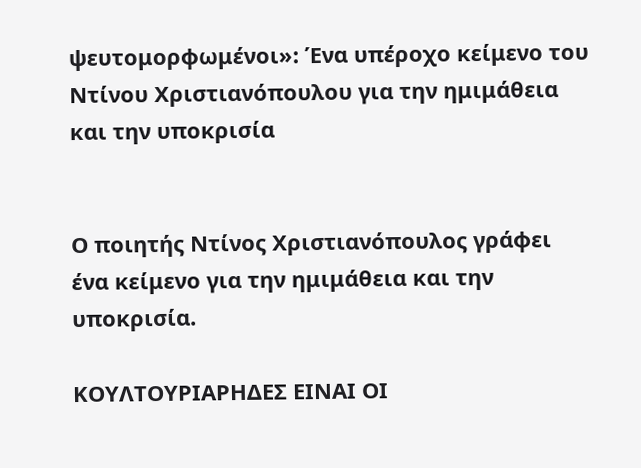ψευτομορφωμένοι»: Ένα υπέροχο κείμενο του Ντίνου Χριστιανόπουλου για την ημιμάθεια και την υποκρισία


Ο ποιητής Ντίνος Χριστιανόπουλος γράφει ένα κείμενο για την ημιμάθεια και την υποκρισία.

ΚΟΥΛΤΟΥΡΙΑΡΗΔΕΣ ΕΙΝΑΙ ΟΙ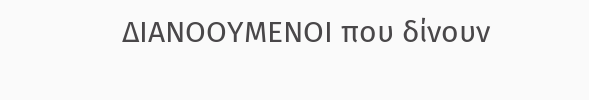ΔΙΑΝΟΟΥΜΕΝΟΙ που δίνουν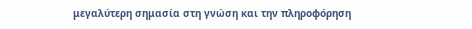μεγαλύτερη σημασία στη γνώση και την πληροφόρηση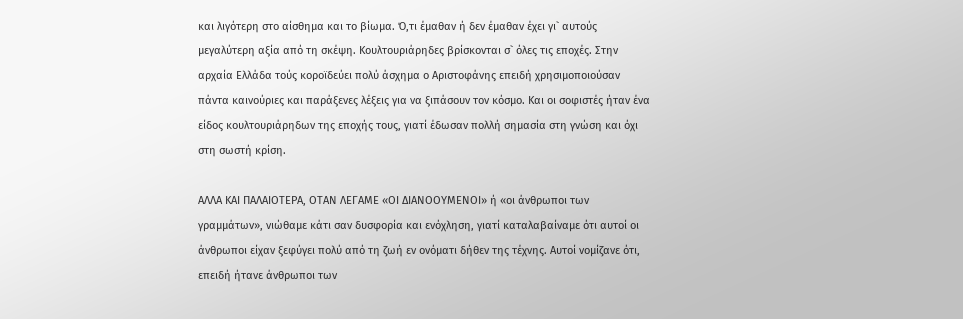και λιγότερη στο αίσθημα και το βίωμα. Ό,τι έμαθαν ή δεν έμαθαν έχει γι` αυτούς μεγαλύτερη αξία από τη σκέψη. Κουλτουριάρηδες βρίσκονται σ` όλες τις εποχές. Στην αρχαία Ελλάδα τούς κοροϊδεύει πολύ άσχημα ο Αριστοφάνης επειδή χρησιμοποιούσαν πάντα καινούριες και παράξενες λέξεις για να ξιπάσουν τον κόσμο. Και οι σοφιστές ήταν ένα είδος κουλτουριάρηδων της εποχής τους, γιατί έδωσαν πολλή σημασία στη γνώση και όχι στη σωστή κρίση.

ΑΛΛΑ ΚΑΙ ΠΑΛΑΙΟΤΕΡΑ, ΟΤΑΝ ΛΕΓΑΜΕ «ΟΙ ΔΙΑΝΟΟΥΜΕΝΟΙ» ή «οι άνθρωποι των γραμμάτων», νιώθαμε κάτι σαν δυσφορία και ενόχληση, γιατί καταλαβαίναμε ότι αυτοί οι άνθρωποι είχαν ξεφύγει πολύ από τη ζωή εν ονόματι δήθεν της τέχνης. Αυτοί νομίζανε ότι, επειδή ήτανε άνθρωποι των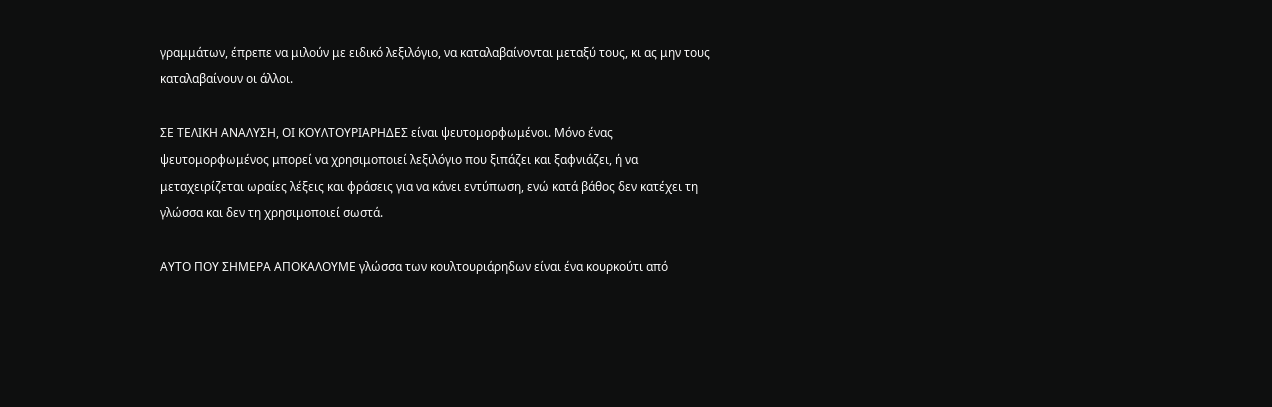γραμμάτων, έπρεπε να μιλούν με ειδικό λεξιλόγιο, να καταλαβαίνονται μεταξύ τους, κι ας μην τους καταλαβαίνουν οι άλλοι.

ΣΕ ΤΕΛΙΚΗ ΑΝΑΛΥΣΗ, ΟΙ ΚΟΥΛΤΟΥΡΙΑΡΗΔΕΣ είναι ψευτομορφωμένοι. Μόνο ένας ψευτομορφωμένος μπορεί να χρησιμοποιεί λεξιλόγιο που ξιπάζει και ξαφνιάζει, ή να μεταχειρίζεται ωραίες λέξεις και φράσεις για να κάνει εντύπωση, ενώ κατά βάθος δεν κατέχει τη γλώσσα και δεν τη χρησιμοποιεί σωστά.

ΑΥΤΟ ΠΟΥ ΣΗΜΕΡΑ ΑΠΟΚΑΛΟΥΜΕ γλώσσα των κουλτουριάρηδων είναι ένα κουρκούτι από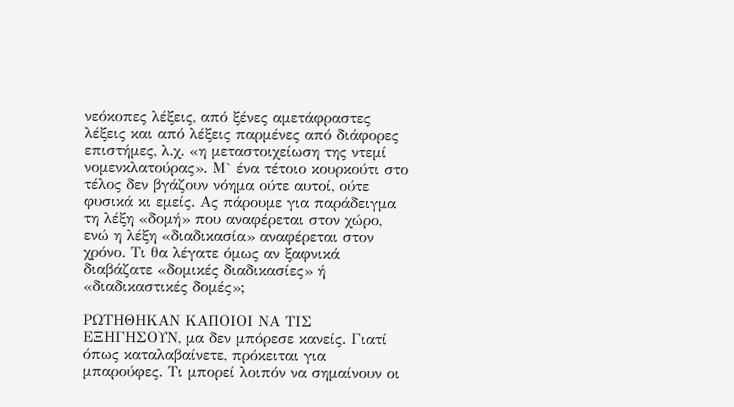νεόκοπες λέξεις, από ξένες αμετάφραστες λέξεις και από λέξεις παρμένες από διάφορες επιστήμες, λ.χ. «η μεταστοιχείωση της ντεμί νομενκλατούρας». Μ` ένα τέτοιο κουρκούτι στο τέλος δεν βγάζουν νόημα ούτε αυτοί, ούτε φυσικά κι εμείς. Ας πάρουμε για παράδειγμα τη λέξη «δομή» που αναφέρεται στον χώρο, ενώ η λέξη «διαδικασία» αναφέρεται στον χρόνο. Τι θα λέγατε όμως αν ξαφνικά διαβάζατε «δομικές διαδικασίες» ή «διαδικαστικές δομές»;

ΡΩΤΗΘΗΚΑΝ ΚΑΠΟΙΟΙ ΝΑ ΤΙΣ ΕΞΗΓΗΣΟΥΝ, μα δεν μπόρεσε κανείς. Γιατί όπως καταλαβαίνετε, πρόκειται για μπαρούφες. Τι μπορεί λοιπόν να σημαίνουν οι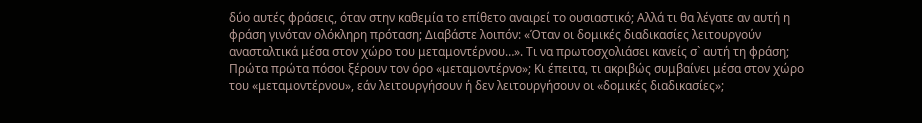δύο αυτές φράσεις, όταν στην καθεμία το επίθετο αναιρεί το ουσιαστικό; Αλλά τι θα λέγατε αν αυτή η φράση γινόταν ολόκληρη πρόταση; Διαβάστε λοιπόν: «Όταν οι δομικές διαδικασίες λειτουργούν ανασταλτικά μέσα στον χώρο του μεταμοντέρνου…». Τι να πρωτοσχολιάσει κανείς σ` αυτή τη φράση; Πρώτα πρώτα πόσοι ξέρουν τον όρο «μεταμοντέρνο»; Κι έπειτα, τι ακριβώς συμβαίνει μέσα στον χώρο του «μεταμοντέρνου», εάν λειτουργήσουν ή δεν λειτουργήσουν οι «δομικές διαδικασίες»;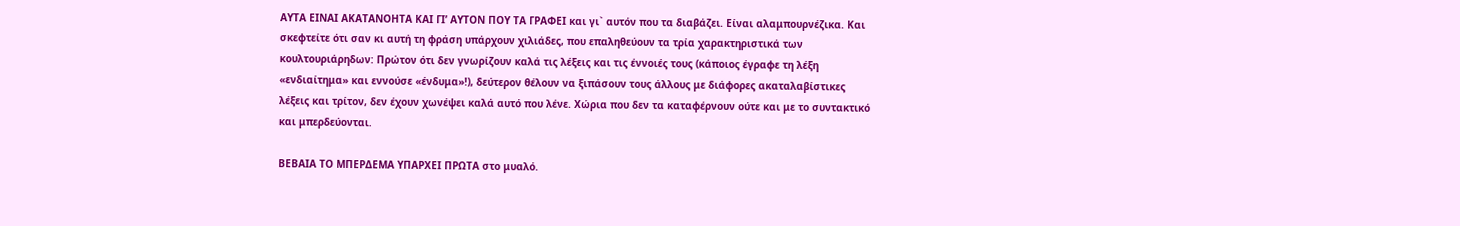ΑΥΤΑ ΕΙΝΑΙ ΑΚΑΤΑΝΟΗΤΑ ΚΑΙ ΓΙ’ ΑΥΤΟΝ ΠΟΥ ΤΑ ΓΡΑΦΕΙ και γι` αυτόν που τα διαβάζει. Είναι αλαμπουρνέζικα. Και σκεφτείτε ότι σαν κι αυτή τη φράση υπάρχουν χιλιάδες, που επαληθεύουν τα τρία χαρακτηριστικά των κουλτουριάρηδων: Πρώτον ότι δεν γνωρίζουν καλά τις λέξεις και τις έννοιές τους (κάποιος έγραφε τη λέξη «ενδιαίτημα» και εννούσε «ένδυμα»!), δεύτερον θέλουν να ξιπάσουν τους άλλους με διάφορες ακαταλαβίστικες λέξεις και τρίτον, δεν έχουν χωνέψει καλά αυτό που λένε. Χώρια που δεν τα καταφέρνουν ούτε και με το συντακτικό και μπερδεύονται.

ΒΕΒΑΙΑ ΤΟ ΜΠΕΡΔΕΜΑ ΥΠΑΡΧΕΙ ΠΡΩΤΑ στο μυαλό.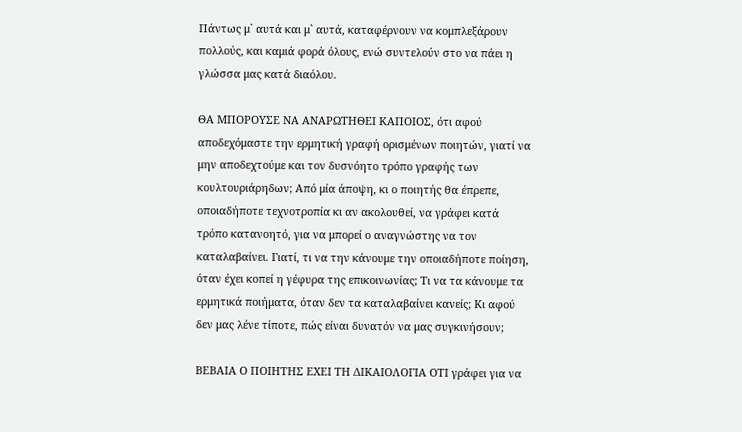Πάντως μ` αυτά και μ` αυτά, καταφέρνουν να κομπλεξάρουν πολλούς, και καμιά φορά όλους, ενώ συντελούν στο να πάει η γλώσσα μας κατά διαόλου.

ΘΑ ΜΠΟΡΟΥΣΕ ΝΑ ΑΝΑΡΩΤΗΘΕΙ ΚΑΠΟΙΟΣ, ότι αφού αποδεχόμαστε την ερμητική γραφή ορισμένων ποιητών, γιατί να μην αποδεχτούμε και τον δυσνόητο τρόπο γραφής των κουλτουριάρηδων; Από μία άποψη, κι ο ποιητής θα έπρεπε, οποιαδήποτε τεχνοτροπία κι αν ακολουθεί, να γράφει κατά τρόπο κατανοητό, για να μπορεί ο αναγνώστης να τον καταλαβαίνει. Γιατί, τι να την κάνουμε την οποιαδήποτε ποίηση, όταν έχει κοπεί η γέφυρα της επικοινωνίας; Τι να τα κάνουμε τα ερμητικά ποιήματα, όταν δεν τα καταλαβαίνει κανείς; Κι αφού δεν μας λένε τίποτε, πώς είναι δυνατόν να μας συγκινήσουν;

ΒΕΒΑΙΑ Ο ΠΟΙΗΤΗΣ ΕΧΕΙ ΤΗ ΔΙΚΑΙΟΛΟΓΙΑ ΟΤΙ γράφει για να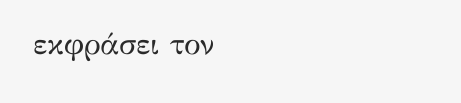εκφράσει τον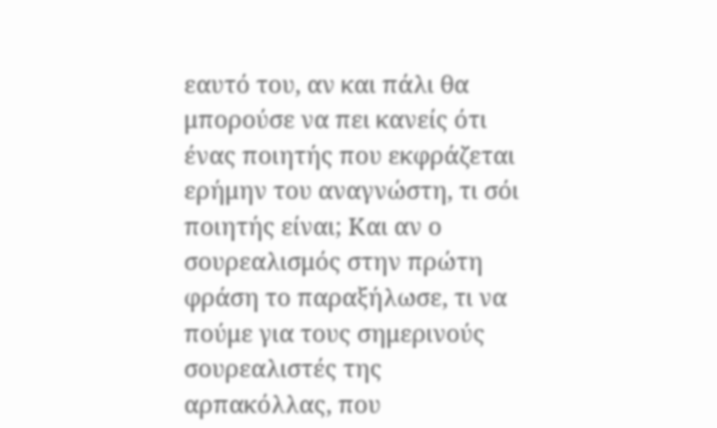εαυτό του, αν και πάλι θα μπορούσε να πει κανείς ότι ένας ποιητής που εκφράζεται ερήμην του αναγνώστη, τι σόι ποιητής είναι; Και αν ο σουρεαλισμός στην πρώτη φράση το παραξήλωσε, τι να πούμε για τους σημερινούς σουρεαλιστές της αρπακόλλας, που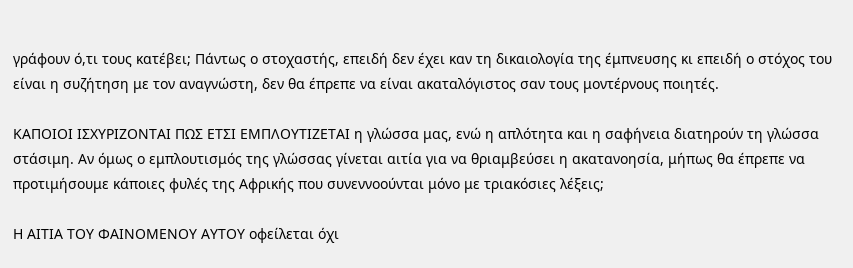γράφουν ό,τι τους κατέβει; Πάντως ο στοχαστής, επειδή δεν έχει καν τη δικαιολογία της έμπνευσης κι επειδή ο στόχος του είναι η συζήτηση με τον αναγνώστη, δεν θα έπρεπε να είναι ακαταλόγιστος σαν τους μοντέρνους ποιητές.

ΚΑΠΟΙΟΙ ΙΣΧΥΡΙΖΟΝΤΑΙ ΠΩΣ ΕΤΣΙ ΕΜΠΛΟΥΤΙΖΕΤΑΙ η γλώσσα μας, ενώ η απλότητα και η σαφήνεια διατηρούν τη γλώσσα στάσιμη. Αν όμως ο εμπλουτισμός της γλώσσας γίνεται αιτία για να θριαμβεύσει η ακατανοησία, μήπως θα έπρεπε να προτιμήσουμε κάποιες φυλές της Αφρικής που συνεννοούνται μόνο με τριακόσιες λέξεις;

Η ΑΙΤΙΑ ΤΟΥ ΦΑΙΝΟΜΕΝΟΥ ΑΥΤΟΥ οφείλεται όχι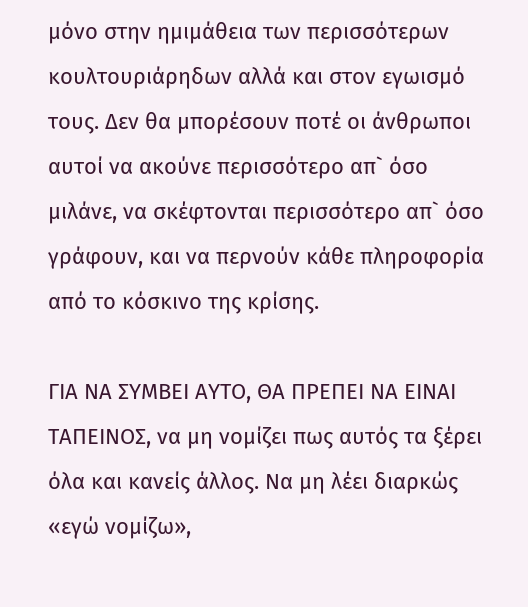μόνο στην ημιμάθεια των περισσότερων κουλτουριάρηδων αλλά και στον εγωισμό τους. Δεν θα μπορέσουν ποτέ οι άνθρωποι αυτοί να ακούνε περισσότερο απ` όσο μιλάνε, να σκέφτονται περισσότερο απ` όσο γράφουν, και να περνούν κάθε πληροφορία από το κόσκινο της κρίσης.

ΓΙΑ ΝΑ ΣΥΜΒΕΙ ΑΥΤΟ, ΘΑ ΠΡΕΠΕΙ ΝΑ ΕΙΝΑΙ ΤΑΠΕΙΝΟΣ, να μη νομίζει πως αυτός τα ξέρει όλα και κανείς άλλος. Να μη λέει διαρκώς «εγώ νομίζω»,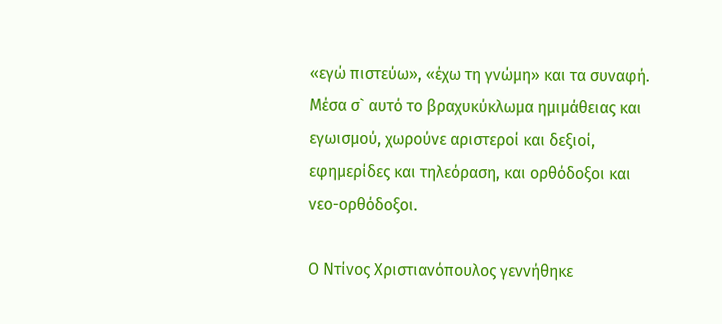«εγώ πιστεύω», «έχω τη γνώμη» και τα συναφή. Μέσα σ` αυτό το βραχυκύκλωμα ημιμάθειας και εγωισμού, χωρούνε αριστεροί και δεξιοί, εφημερίδες και τηλεόραση, και ορθόδοξοι και νεο-ορθόδοξοι.

Ο Ντίνος Χριστιανόπουλος γεννήθηκε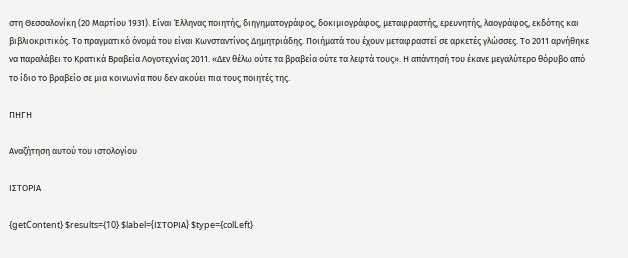στη Θεσσαλονίκη (20 Μαρτίου 1931). Είναι Έλληνας ποιητής, διηγηματογράφος, δοκιμιογράφος, μεταφραστής, ερευνητής, λαογράφος, εκδότης και βιβλιοκριτικός. Το πραγματικό όνομά του είναι Κωνσταντίνος Δημητριάδης. Ποιήματά του έχουν μεταφραστεί σε αρκετές γλώσσες. Το 2011 αρνήθηκε να παραλάβει το Κρατικά Βραβεία Λογοτεχνίας 2011. «Δεν θέλω ούτε τα βραβεία ούτε τα λεφτά τους». Η απάντησή του έκανε μεγαλύτερο θόρυβο από το ίδιο το βραβείο σε μια κοινωνία που δεν ακούει πια τους ποιητές της.

ΠΗΓΗ

Αναζήτηση αυτού του ιστολογίου

ΙΣΤΟΡΙΑ

{getContent} $results={10} $label={ΙΣΤΟΡΙΑ} $type={colLeft}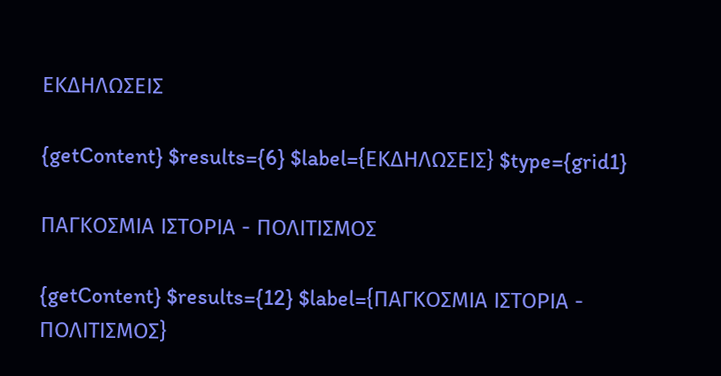ΕΚΔΗΛΩΣΕΙΣ

{getContent} $results={6} $label={ΕΚΔΗΛΩΣΕΙΣ} $type={grid1}

ΠΑΓΚΟΣΜΙΑ ΙΣΤΟΡΙΑ - ΠΟΛΙΤΙΣΜΟΣ

{getContent} $results={12} $label={ΠΑΓΚΟΣΜΙΑ ΙΣΤΟΡΙΑ - ΠΟΛΙΤΙΣΜΟΣ}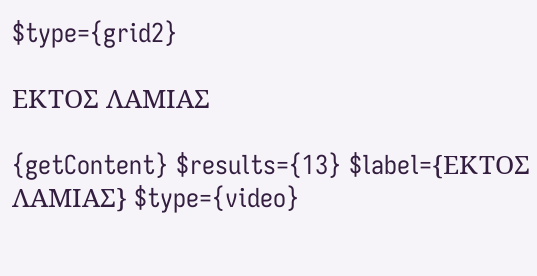$type={grid2}

ΕΚΤΟΣ ΛΑΜΙΑΣ

{getContent} $results={13} $label={ΕΚΤΟΣ ΛΑΜΙΑΣ} $type={video}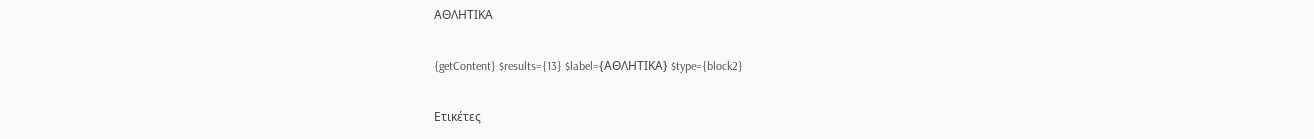ΑΘΛΗΤΙΚΑ

{getContent} $results={13} $label={ΑΘΛΗΤΙΚΑ} $type={block2}

Ετικέτες